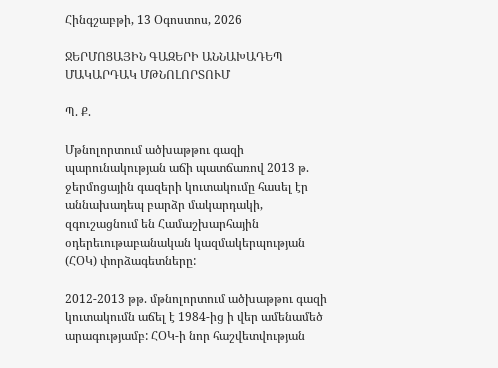Հինգշաբթի, 13 Օգոստոս, 2026

ՋԵՐՄՈՑԱՅԻՆ ԳԱԶԵՐԻ ԱՆՆԱԽԱԴԵՊ ՄԱԿԱՐԴԱԿ ՄԹՆՈԼՈՐՏՈՒՄ

Պ. Ք.

Մթնոլորտում ածխաթթու գազի պարունակության աճի պատճառով 2013 թ. ջերմոցային գազերի կուտակումը հասել էր աննախադեպ բարձր մակարդակի, զգուշացնում են Համաշխարհային օդերեւութաբանական կազմակերպության (ՀՕԿ) փորձագետները:

2012-2013 թթ. մթնոլորտում ածխաթթու գազի կուտակումն աճել է 1984-ից ի վեր ամենամեծ արագությամբ: ՀՕԿ-ի նոր հաշվետվության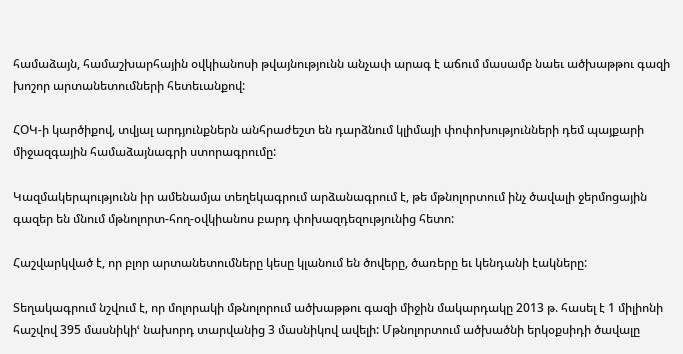համաձայն, համաշխարհային օվկիանոսի թվայնությունն անչափ արագ է աճում մասամբ նաեւ ածխաթթու գազի խոշոր արտանետումների հետեւանքով:

ՀՕԿ-ի կարծիքով, տվյալ արդյունքներն անհրաժեշտ են դարձնում կլիմայի փոփոխությունների դեմ պայքարի միջազգային համաձայնագրի ստորագրումը:

Կազմակերպությունն իր ամենամյա տեղեկագրում արձանագրում է, թե մթնոլորտում ինչ ծավալի ջերմոցային գազեր են մնում մթնոլորտ-հող-օվկիանոս բարդ փոխազդեզությունից հետո:

Հաշվարկված է, որ բլոր արտանետումները կեսը կլանում են ծովերը, ծառերը եւ կենդանի էակները:

Տեղակագրում նշվում է, որ մոլորակի մթնոլորում ածխաթթու գազի միջին մակարդակը 2013 թ. հասել է 1 միլիոնի հաշվով 395 մասնիկիՙ նախորդ տարվանից 3 մասնիկով ավելի: Մթնոլորտում ածխածնի երկօքսիդի ծավալը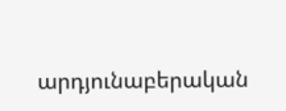արդյունաբերական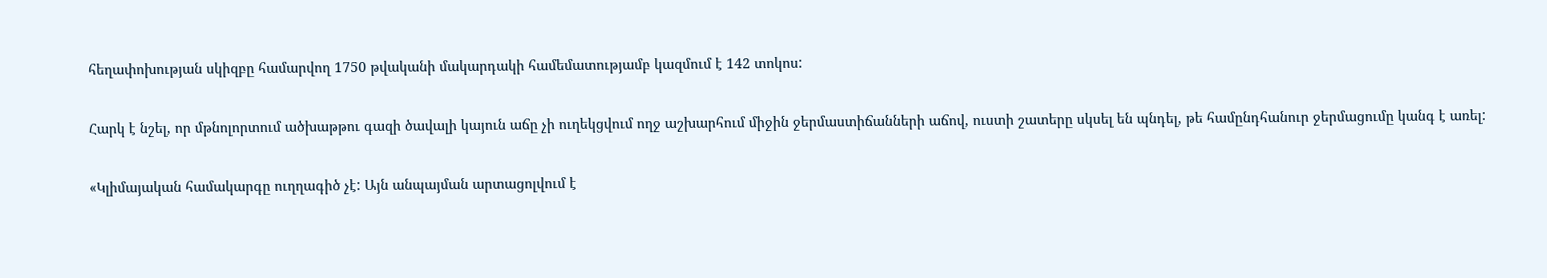հեղափոխության սկիզբը համարվող 1750 թվականի մակարդակի համեմատությամբ կազմում է 142 տոկոս:

Հարկ է նշել, որ մթնոլորտում ածխաթթու գազի ծավալի կայուն աճը չի ուղեկցվում ողջ աշխարհում միջին ջերմաստիճանների աճով, ուստի շատերը սկսել են պնդել, թե համընդհանուր ջերմացումը կանգ է առել:

«Կլիմայական համակարգը ուղղագիծ չէ: Այն անպայման արտացոլվում է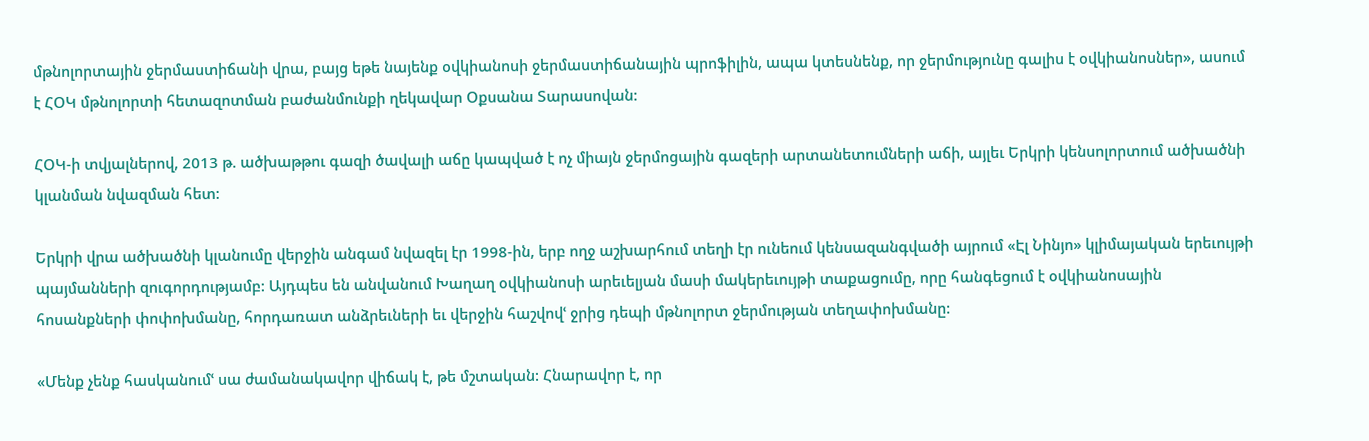մթնոլորտային ջերմաստիճանի վրա, բայց եթե նայենք օվկիանոսի ջերմաստիճանային պրոֆիլին, ապա կտեսնենք, որ ջերմությունը գալիս է օվկիանոսներ», ասում է ՀՕԿ մթնոլորտի հետազոտման բաժանմունքի ղեկավար Օքսանա Տարասովան:

ՀՕԿ-ի տվյալներով, 2013 թ. ածխաթթու գազի ծավալի աճը կապված է ոչ միայն ջերմոցային գազերի արտանետումների աճի, այլեւ Երկրի կենսոլորտում ածխածնի կլանման նվազման հետ:

Երկրի վրա ածխածնի կլանումը վերջին անգամ նվազել էր 1998-ին, երբ ողջ աշխարհում տեղի էր ունեում կենսազանգվածի այրում «Էլ Նինյո» կլիմայական երեւույթի պայմանների զուգորդությամբ: Այդպես են անվանում Խաղաղ օվկիանոսի արեւելյան մասի մակերեւույթի տաքացումը, որը հանգեցում է օվկիանոսային հոսանքների փոփոխմանը, հորդառատ անձրեւների եւ վերջին հաշվովՙ ջրից դեպի մթնոլորտ ջերմության տեղափոխմանը:

«Մենք չենք հասկանումՙ սա ժամանակավոր վիճակ է, թե մշտական: Հնարավոր է, որ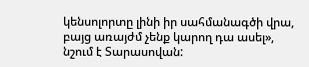կենսոլորտը լինի իր սահմանագծի վրա, բայց առայժմ չենք կարող դա ասել», նշում է Տարասովան: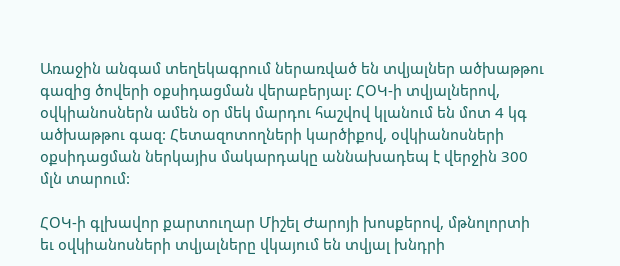Առաջին անգամ տեղեկագրում ներառված են տվյալներ ածխաթթու գազից ծովերի օքսիդացման վերաբերյալ: ՀՕԿ-ի տվյալներով, օվկիանոսներն ամեն օր մեկ մարդու հաշվով կլանում են մոտ 4 կգ ածխաթթու գազ: Հետազոտողների կարծիքով, օվկիանոսների օքսիդացման ներկայիս մակարդակը աննախադեպ է վերջին 300 մլն տարում:

ՀՕԿ-ի գլխավոր քարտուղար Միշել Ժարոյի խոսքերով, մթնոլորտի եւ օվկիանոսների տվյալները վկայում են տվյալ խնդրի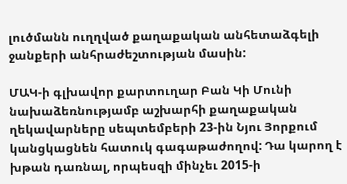լուծմանն ուղղված քաղաքական անհետաձգելի ջանքերի անհրաժեշտության մասին:

ՄԱԿ-ի գլխավոր քարտուղար Բան Կի Մունի նախաձեռնությամբ աշխարհի քաղաքական ղեկավարները սեպտեմբերի 23-ին Նյու Յորքում կանցկացնեն հատուկ գագաթաժողով: Դա կարող է խթան դառնալ, որպեսզի մինչեւ 2015-ի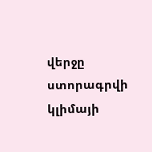վերջը ստորագրվի կլիմայի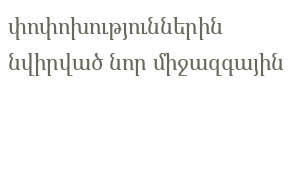փոփոխություններին նվիրված նոր միջազգային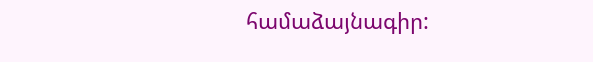համաձայնագիր: